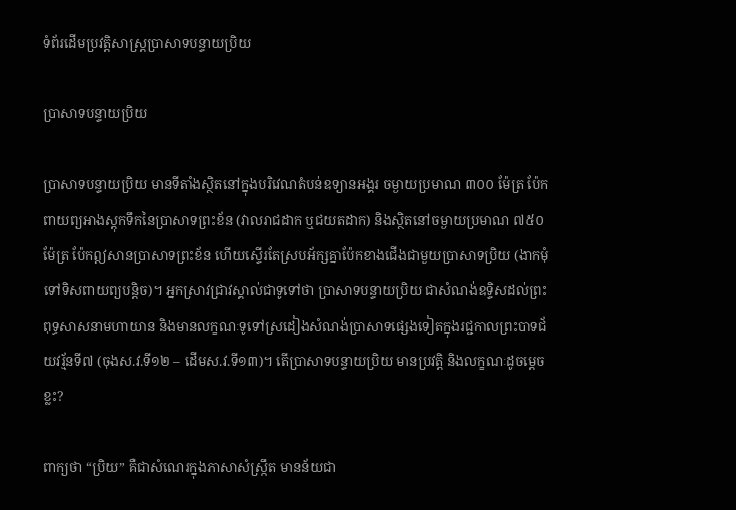ទំព័រដើមប្រវត្តិសាស្ត្រប្រាសាទបន្ទាយប្រិយ

ប្រាសាទបន្ទាយប្រិយ

ប្រាសាទបន្ទាយប្រិយ មានទីតាំងស្ថិតនៅក្នុងបរិវេណតំបន់ឧទ្យានអង្គរ ចម្ងាយប្រមាណ ៣០០ ម៉ែត្រ ប៉ែកពាយព្យអាងស្តុកទឹកនៃប្រាសាទព្រះខ័ន (វាលរាជដាក ឬជយតដាក) និងស្ថិតនៅចម្ងាយប្រមាណ ៧៥០ ម៉ែត្រ ប៉ែកឦសានប្រាសាទព្រះខ័ន ហើយស្ទើរតែស្របអ័ក្សគ្នាប៉ែកខាងជើងជាមួយប្រាសាទប្រិយ (ងាកមុំទៅទិសពាយព្យបន្តិច)។ អ្នកស្រាវជ្រាវស្គាល់ជាទូទៅថា ប្រាសាទបន្ទាយប្រិយ ជាសំណង់ឧទ្ទិសដល់ព្រះពុទ្ធសាសនាមហាយាន និងមានលក្ខណៈទូទៅស្រដៀងសំណង់ប្រាសាទផ្សេងទៀតក្នុងរជ្ជកាលព្រះបាទជ័យវរ្ម័នទី៧ (ចុងស.វ.ទី១២ – ដើមស.វ.ទី១៣)។ តើប្រាសាទបន្ទាយប្រិយ មានប្រវត្តិ និងលក្ខណៈដូចម្តេចខ្លះ?

ពាក្យថា “ប្រិយ” គឺជាសំណេរក្នុងភាសាសំស្រ្កឹត មានន័យជា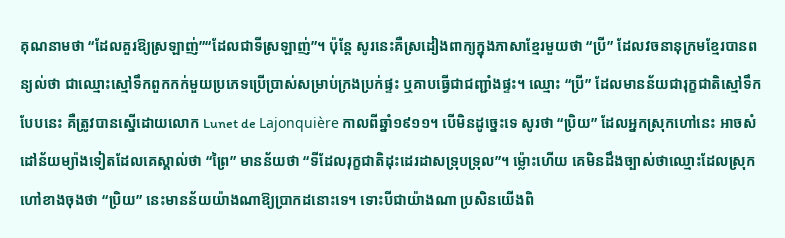គុណនាមថា “ដែលគួរឱ្យស្រឡាញ់”“ដែលជាទីស្រឡាញ់”។ ប៉ុន្តែ សូរនេះគឺស្រដៀងពាក្យក្នុងភាសាខ្មែរមួយថា “ប្រី” ដែលវចនានុក្រមខ្មែរបានពន្យល់ថា ជាឈ្មោះស្មៅទឹកពួកកក់មួយប្រភេទប្រើប្រាស់សម្រាប់ក្រងប្រក់ផ្ទះ ឬគាបធ្វើជាជញ្ជាំងផ្ទះ។ ឈ្មោះ “ប្រី” ដែលមានន័យជារុក្ខជាតិស្មៅទឹកបែបនេះ គឺត្រូវបានស្នើដោយលោក Lunet de Lajonquière កាលពីឆ្នាំ១៩១១។ បើមិនដូច្នេះទេ សូរថា “ប្រិយ” ដែលអ្នកស្រុកហៅនេះ អាចសំដៅន័យម្យ៉ាងទៀតដែលគេស្គាល់ថា “ព្រៃ” មានន័យថា “ទីដែលរុក្ខជាតិដុះដេរដាសទ្រុបទ្រុល”។ ម្ល៉ោះហើយ គេមិនដឹងច្បាស់ថាឈ្មោះដែលស្រុកហៅខាងចុងថា “ប្រិយ” នេះមានន័យយ៉ាងណាឱ្យប្រាកដនោះទេ។ ទោះបីជាយ៉ាងណា ប្រសិនយើងពិ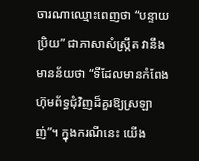ចារណាឈ្មោះពេញថា “បន្ទាយប្រិយ” ជាភាសាសំស្រ្កឹត វានឹងមានន័យថា “ទីដែលមានកំពែងហ៊ុមព័ទ្ធជុំវិញដ៏គួរឱ្យស្រឡាញ់”។ ក្នុងករណីនេះ យើង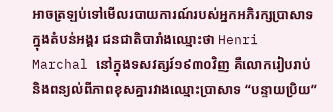អាចត្រឡប់ទៅមើលរបាយការណ៍របស់អ្នកអភិរក្សប្រាសាទក្នុងតំបន់អង្គរ ជនជាតិបារាំងឈ្មោះថា Henri Marchal នៅក្នុងទសវត្សរ៍១៩៣០វិញ គឺលោករៀបរាប់ និងពន្យល់ពីភាពខុសគ្នារវាងឈ្មោះប្រាសាទ “បន្ទាយប្រិយ”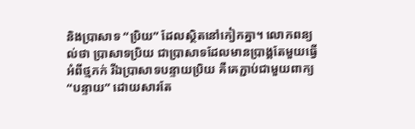និងប្រាសាទ “ប្រិយ” ដែលស្ថិតនៅកៀកគ្នា។ លោកពន្យល់ថា ប្រាសាទប្រិយ ជាប្រាសាទដែលមានប្រាង្គតែមួយធ្វើអំពីថ្មភក់ រីឯប្រាសាទបន្ទាយប្រិយ គឺគេភ្ជាប់ជាមួយពាក្យ “បន្ទាយ” ដោយសារតែ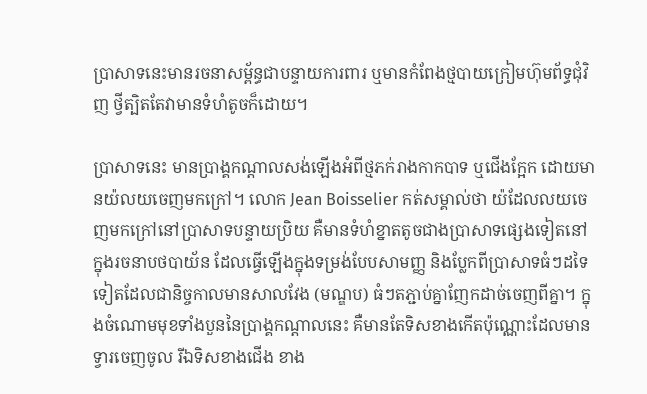ប្រាសាទនេះមានរចនាសម្ព័ន្ធជាបន្ទាយការពារ ឬមានកំពែងថ្មបាយក្រៀមហ៊ុមព័ទ្ធជុំវិញ ថ្វីត្បិតតែវាមានទំហំតូចក៏ដោយ។

ប្រាសាទនេះ មានប្រាង្គកណ្តាលសង់ឡើងអំពីថ្មភក់រាងកាកបាទ ឬជើងក្អែក ដោយមានយ៉លយចេញមកក្រៅ។ លោក Jean Boisselier កត់សម្គាល់ថា យ៉ដែលលយចេញមកក្រៅនៅប្រាសាទបន្ទាយប្រិយ គឺមានទំហំខ្នាតតូចជាងប្រាសាទផ្សេងទៀតនៅក្នុងរចនាបថបាយ័ន ដែលធ្វើឡើងក្នុងទម្រង់បែបសាមញ្ញ និងប្លែកពីប្រាសាទធំៗដទៃទៀតដែលជានិច្ចកាលមានសាលវែង (មណ្ឌប) ធំៗតភ្ជាប់គ្នាញែកដាច់ចេញពីគ្នា។ ក្នុងចំណោមមុខទាំងបួននៃប្រាង្គកណ្តាលនេះ គឺមានតែទិសខាងកើតប៉ុណ្ណោះដែលមានទ្វារចេញចូល រីឯទិសខាងជើង ខាង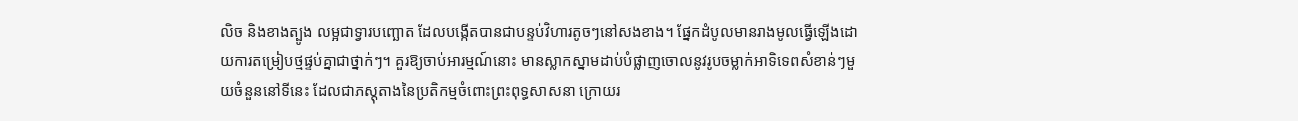លិច និងខាងត្បូង លម្អជាទ្វារបញ្ឆោត ដែលបង្កើតបានជាបន្ទប់វិហារតូចៗនៅសងខាង។ ផ្នែកដំបូលមានរាងមូលធ្វើឡើងដោយការតម្រៀបថ្មផ្ទប់គ្នាជាថ្នាក់ៗ។ គួរឱ្យចាប់អារម្មណ៍នោះ មានស្លាកស្នាមដាប់បំផ្លាញចោលនូវរូបចម្លាក់អាទិទេពសំខាន់ៗមួយចំនួននៅទីនេះ ដែលជាភស្តុតាងនៃប្រតិកម្មចំពោះព្រះពុទ្ធសាសនា ក្រោយរ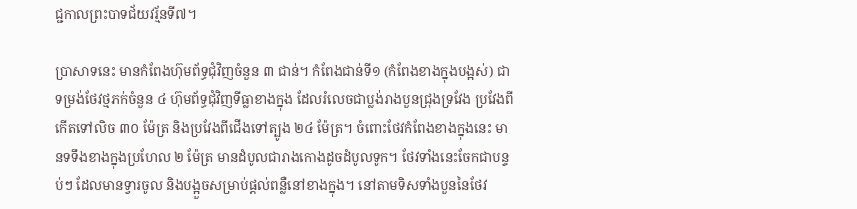ជ្ជកាលព្រះបាទជ័យវរ្ម័នទី៧។

ប្រាសាទនេះ មានកំពែងហ៊ុមព័ទ្ធជុំវិញចំនួន ៣ ជាន់។ កំពែងជាន់ទី១ (កំពែងខាងក្នុងបង្អស់) ជាទម្រង់ថែវថ្មភក់ចំនួន ៤ ហ៊ុមព័ទ្ធជុំវិញទីធ្លាខាងក្នុង ដែលរំលេចជាប្លង់រាងបួនជ្រុងទ្រវែង ប្រវែងពីកើតទៅលិច ៣០ ម៉ែត្រ និងប្រវែងពីជើងទៅត្បូង ២៤ ម៉ែត្រ។ ចំពោះថែវកំពែងខាងក្នុងនេះ មានទទឹងខាងក្នុងប្រហែល ២ ម៉ែត្រ មានដំបូលជារាងកោងដូចដំបូលទូក។ ថែវទាំងនេះចែកជាបន្ទប់ៗ ដែលមានទ្វារចូល និងបង្អួចសម្រាប់ផ្តល់ពន្លឺនៅខាងក្នុង។ នៅតាមទិសទាំងបួននៃថែវ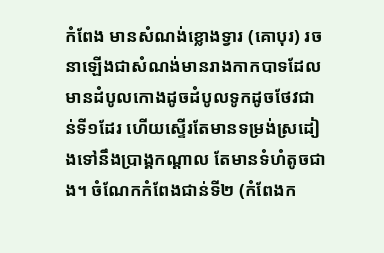កំពែង មានសំណង់ខ្លោងទ្វារ (គោបុរ) រចនាឡើងជាសំណង់មានរាងកាកបាទដែលមានដំបូលកោងដូចដំបូលទូកដូចថែវជាន់ទី១ដែរ ហើយស្ទើរតែមានទម្រង់ស្រដៀងទៅនឹងប្រាង្គកណ្តាល តែមានទំហំតូចជាង។ ចំណែកកំពែងជាន់ទី២ (កំពែងក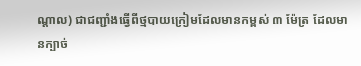ណ្តាល) ជាជញ្ជាំងធ្វើពីថ្មបាយក្រៀមដែលមានកម្ពស់ ៣ ម៉ែត្រ ដែលមានក្បាច់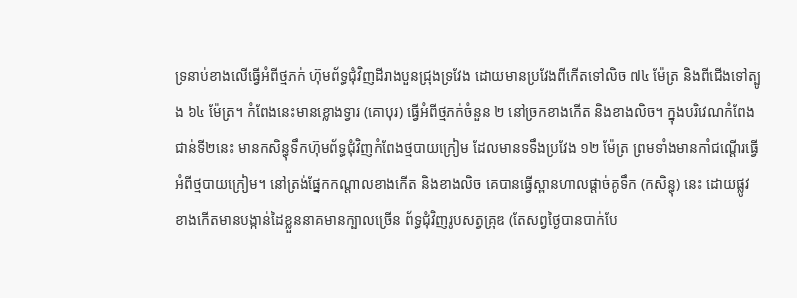ទ្រនាប់ខាងលើធ្វើអំពីថ្មភក់ ហ៊ុមព័ទ្ធជុំវិញដីរាងបួនជ្រុងទ្រវែង ដោយមានប្រវែងពីកើតទៅលិច ៧៤ ម៉ែត្រ និងពីជើងទៅត្បូង ៦៤ ម៉ែត្រ។ កំពែងនេះមានខ្លោងទ្វារ (គោបុរ) ធ្វើអំពីថ្មភក់ចំនួន ២ នៅច្រកខាងកើត និងខាងលិច។ ក្នុងបរិវេណកំពែងជាន់ទី២នេះ មានកសិន្ធុទឹកហ៊ុមព័ទ្ធជុំវិញកំពែងថ្មបាយក្រៀម ដែលមានទទឹងប្រវែង ១២ ម៉ែត្រ ព្រមទាំងមានកាំជណ្តើរធ្វើអំពីថ្មបាយក្រៀម។ នៅត្រង់ផ្នែកកណ្តាលខាងកើត និងខាងលិច គេបានធ្វើស្ពានហាលផ្តាច់គូទឹក (កសិន្ធុ) នេះ ដោយផ្លូវខាងកើតមានបង្កាន់ដៃខ្លួននាគមានក្បាលច្រើន ព័ទ្ធជុំវិញរូបសត្វគ្រុឌ (តែសព្វថ្ងៃបានបាក់បែ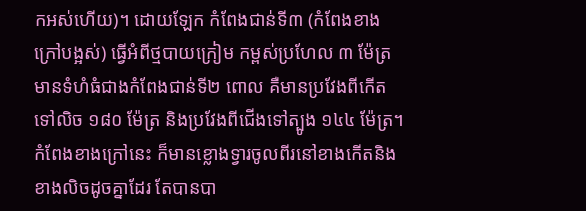កអស់ហើយ)។ ដោយឡែក កំពែងជាន់ទី៣ (កំពែងខាងក្រៅបង្អស់) ធ្វើអំពីថ្មបាយក្រៀម កម្ពស់ប្រហែល ៣ ម៉ែត្រ មានទំហំធំជាងកំពែងជាន់ទី២ ពោល គឺមានប្រវែងពីកើតទៅលិច ១៨០ ម៉ែត្រ និងប្រវែងពីជើងទៅត្បូង ១៤៤ ម៉ែត្រ។ កំពែងខាងក្រៅនេះ ក៏មានខ្លោងទ្វារចូលពីរនៅខាងកើតនិងខាងលិចដូចគ្នាដែរ តែបានបា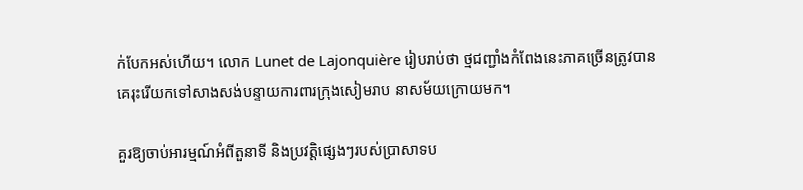ក់បែកអស់ហើយ។ លោក Lunet de Lajonquière រៀបរាប់ថា ថ្មជញ្ជាំងកំពែងនេះភាគច្រើនត្រូវបានគេរុះរើយកទៅសាងសង់បន្ទាយការពារក្រុងសៀមរាប នាសម័យក្រោយមក។

គួរឱ្យចាប់អារម្មណ៍អំពីតួនាទី និងប្រវត្តិផ្សេងៗរបស់ប្រាសាទប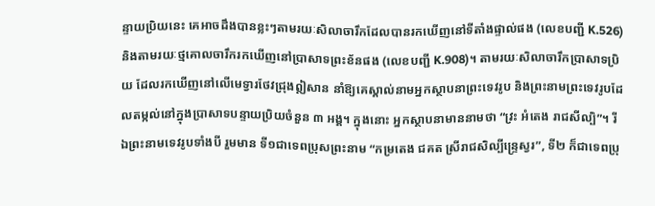ន្ទាយប្រិយនេះ គេអាចដឹងបានខ្លះៗតាមរយៈសិលាចារឹកដែលបានរកឃើញនៅទីតាំងផ្ទាល់ផង (លេខបញ្ជី K.526) និងតាមរយៈថ្មគោលចារឹករកឃើញនៅប្រាសាទព្រះខ័នផង (លេខបញ្ជី K.908)។ តាមរយៈសិលាចារឹកប្រាសាទប្រិយ ដែលរកឃើញនៅលើមេទ្វារថែវជ្រុងឦសាន នាំឱ្យគេស្គាល់នាមអ្នកស្ថាបនាព្រះទេវរូប និងព្រះនាមព្រះទេវរូបដែលតម្កល់នៅក្នុងប្រាសាទបន្ទាយប្រិយចំនួន ៣ អង្គ។ ក្នុងនោះ អ្នកស្ថាបនាមាននាមថា “វ្រះ អំតេង រាជសីល្បិ”។ រីឯព្រះនាមទេវរូបទាំងបី រួមមាន ទី១ជាទេពប្រុសព្រះនាម “កម្រតេង ជគត ស្រីរាជសិល្បីន្ទ្រេស្វរ”, ទី២ ក៏ជាទេពប្រុ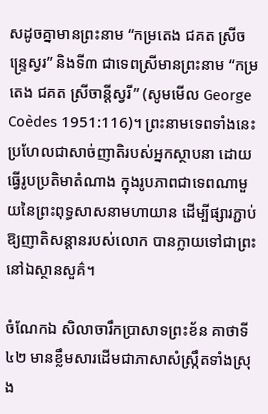សដូចគ្នាមានព្រះនាម “កម្រតេង ជគត ស្រីចន្រ្ទេស្វរ” និងទី៣ ជាទេពស្រីមានព្រះនាម “កម្រតេង ជគត ស្រីចាន្តីស្វរី” (សូមមើល George Coèdes 1951:116)។ ព្រះនាមទេពទាំងនេះ ប្រហែលជាសាច់ញាតិរបស់អ្នកស្ថាបនា ដោយធ្វើរូបប្រតិមាតំណាង ក្នុងរូបភាពជាទេពណាមួយនៃព្រះពុទ្ធសាសនាមហាយាន ដើម្បីផ្សារភ្ជាប់ឱ្យញាតិសន្តានរបស់លោក បានក្លាយទៅជាព្រះនៅឯស្ថានសួគ៌។

ចំណែកឯ សិលាចារឹកប្រាសាទព្រះខ័ន គាថាទី៤២ មានខ្លឹមសារដើមជាភាសាសំស្រ្កឹតទាំងស្រុង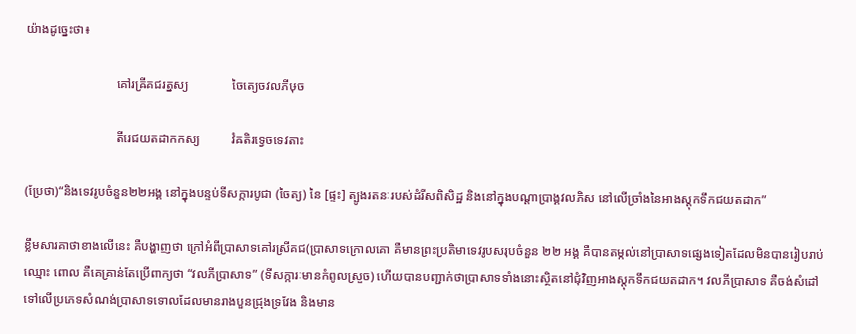យ៉ាងដូច្នេះថា៖

                             គៅរឝ្រីគជរត្នស្យ              ចៃត្យេចវលភីឞុច

                             តីរេជយតដាកកស្យ          វំឝតិរទ្វេចទេវតាះ

(ប្រែថា)“និងទេវរូបចំនួន២២អង្គ នៅក្នុងបន្ទប់ទីសក្ការបូជា (ចៃត្យ) នៃ [ផ្ទះ] ត្បូងរតនៈរបស់ដំរីសពិសិដ្ឋ និងនៅក្នុងបណ្តាប្រាង្គវលភិស នៅលើច្រាំងនៃអាងស្តុកទឹកជយតដាក”

ខ្លឹមសារគាថាខាងលើនេះ គឺបង្ហាញថា ក្រៅអំពីប្រាសាទគៅរស្រីគជ(ប្រាសាទក្រោលគោ គឺមានព្រះប្រតិមាទេវរូបសរុបចំនួន ២២ អង្គ គឺបានតម្កល់នៅប្រាសាទផ្សេងទៀតដែលមិនបានរៀបរាប់ឈ្មោះ ពោល គឺគេគ្រាន់តែប្រើពាក្យថា “វលភីប្រាសាទ” (ទីសក្ការៈមានកំពូលស្រួច) ហើយបានបញ្ជាក់ថាប្រាសាទទាំងនោះស្ថិតនៅជុំវិញអាងស្តុកទឹកជយតដាក។ វលភីប្រាសាទ គឺចង់សំដៅទៅលើប្រភេទសំណង់ប្រាសាទទោលដែលមានរាងបួនជ្រុងទ្រវែង និងមាន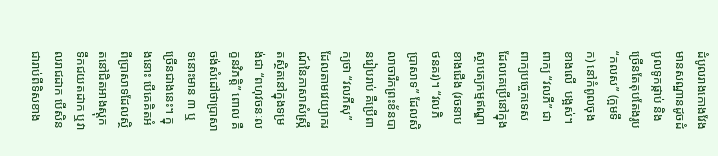ដំបូលរាងកោងវែង មានសណ្ឋានដូចដំបូលទូកផ្កាប់ និងច្រើនតែតុបតែងរូប “កលស” (ក្អមទឹក) នៅកំពូលចុងខាងលើ  បង្អស់។ ពាក្យ “វលភី” ជាពាក្យបច្ចេកទេសដែលគេប្រើនៅក្នុងស្ថាបត្យកម្មឥណ្ឌាខាងជើង (រចនាបថនគរ)។ “វលភិប្រាសាទ” ដែលសិលាចារឹកព្រះខ័នបានរៀបរាប់ គឺប្រើពាក្យថា “វលភីសុ” ដែលតាមវេយ្យាករណ៍នៃភាសាសំស្រ្កឹតស្ថិតនៅក្នុងទម្រង់ជា “ពហុវចនៈលក្ខនវិភត្តិ” ពោល គឺចង់សំដៅថាប្រាសាទនោះមាន ៣ ឬច្រើនជាងនេះ។ ក្នុងនោះ បើគេគិតអំពីប្រាសាទដែលស្ថិតនៅជិតអាងស្តុកទឹកជយតដាក ឬវាលរាជដាក បើសិនជារាប់ពីទិសខាង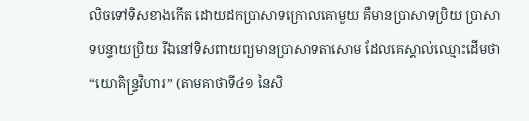លិចទៅទិសខាងកើត ដោយដកប្រាសាទក្រោលគោមួយ គឺមានប្រាសាទប្រិយ ប្រាសាទបន្ទាយប្រិយ រីឯនៅទិសពាយព្យមានប្រាសាទតាសោម ដែលគេស្គាល់ឈ្មោះដើមថា “យោគិន្រ្ទវិហារ” (តាមគាថាទី៤១ នៃសិ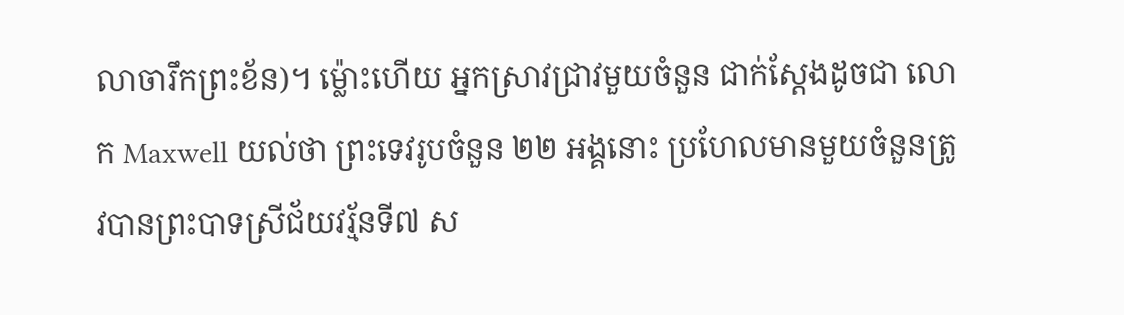លាចារឹកព្រះខ័ន)។ ម្ល៉ោះហើយ អ្នកស្រាវជ្រាវមួយចំនួន ជាក់ស្តែងដូចជា លោក Maxwell យល់ថា ព្រះទេវរូបចំនួន ២២ អង្គនោះ ប្រហែលមានមួយចំនួនត្រូវបានព្រះបាទស្រីជ័យវរ្ម័នទី៧ ស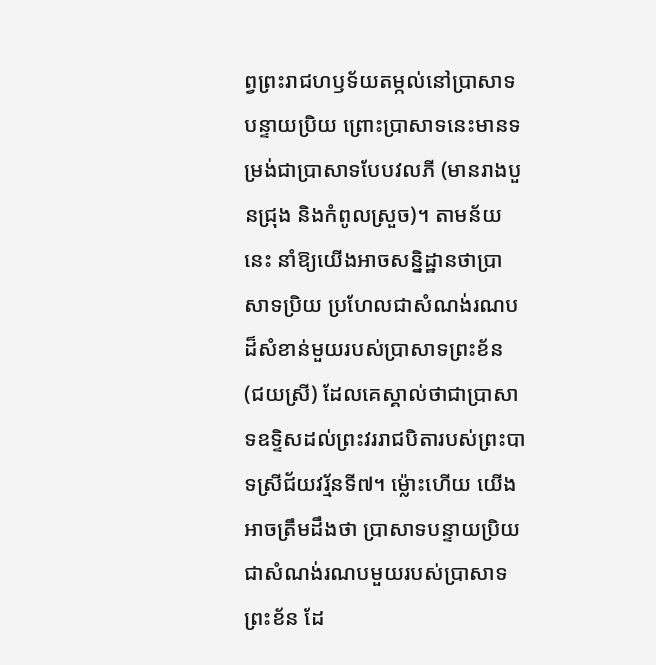ព្វព្រះរាជហឫទ័យតម្កល់នៅប្រាសាទបន្ទាយប្រិយ ព្រោះប្រាសាទនេះមានទម្រង់ជាប្រាសាទបែបវលភី (មានរាងបួនជ្រុង និងកំពូលស្រួច)។ តាមន័យនេះ នាំឱ្យយើងអាចសន្និដ្ឋានថាប្រាសាទប្រិយ ប្រហែលជាសំណង់រណបដ៏សំខាន់មួយរបស់ប្រាសាទព្រះខ័ន (ជយស្រី) ដែលគេស្គាល់ថាជាប្រាសាទឧទ្ទិសដល់ព្រះវររាជបិតារបស់ព្រះបាទស្រីជ័យវរ្ម័នទី៧។ ម្ល៉ោះហើយ យើងអាចត្រឹមដឹងថា ប្រាសាទបន្ទាយប្រិយ ជាសំណង់រណបមួយរបស់ប្រាសាទព្រះខ័ន ដែ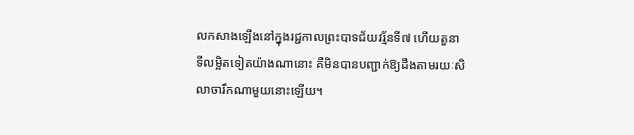លកសាងឡើងនៅក្នុងរជ្ជកាលព្រះបាទជ័យវរ្ម័នទី៧ ហើយតួនាទីលម្អិតទៀតយ៉ាងណានោះ គឺមិនបានបញ្ជាក់ឱ្យដឹងតាមរយៈសិលាចារឹកណាមួយនោះឡើយ។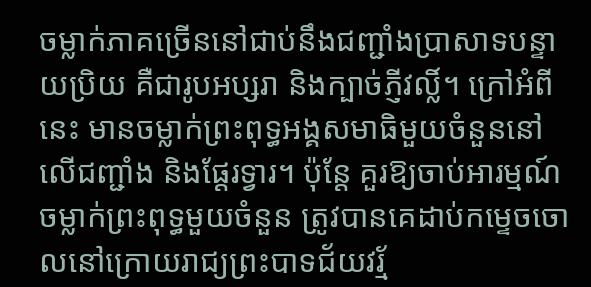ចម្លាក់ភាគច្រើននៅជាប់នឹងជញ្ជាំងប្រាសាទបន្ទាយប្រិយ គឺជារូបអប្សរា និងក្បាច់ភ្ញីវល្លិ៍។ ក្រៅអំពីនេះ មានចម្លាក់ព្រះពុទ្ធអង្គសមាធិមួយចំនួននៅលើជញ្ជាំង និងផ្តែរទ្វារ។ ប៉ុន្តែ គួរឱ្យចាប់អារម្មណ៍ ចម្លាក់ព្រះពុទ្ធមួយចំនួន ត្រូវបានគេដាប់កម្ទេចចោលនៅក្រោយរាជ្យព្រះបាទជ័យវរ្ម័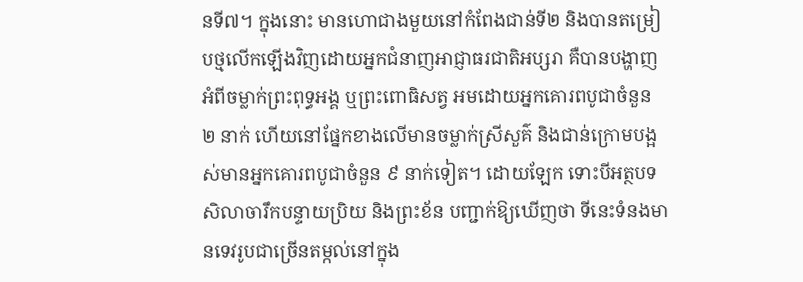នទី៧។ ក្នុងនោះ មានហោជាងមួយនៅកំពែងជាន់ទី២ និងបានតម្រៀបថ្មលើកឡើងវិញដោយអ្នកជំនាញអាជ្ញាធរជាតិអប្សរា គឺបានបង្ហាញអំពីចម្លាក់ព្រះពុទ្ធអង្គ ឬព្រះពោធិសត្វ អមដោយអ្នកគោរពបូជាចំនួន ២ នាក់ ហើយនៅផ្នែកខាងលើមានចម្លាក់ស្រីសួគ៌ និងជាន់ក្រោមបង្អស់មានអ្នកគោរពបូជាចំនួន ៩ នាក់ទៀត។ ដោយឡែក ទោះបីអត្ថបទសិលាចារឹកបន្ទាយប្រិយ និងព្រះខ័ន បញ្ជាក់ឱ្យឃើញថា ទីនេះទំនងមានទេវរូបជាច្រើនតម្កល់នៅក្នុង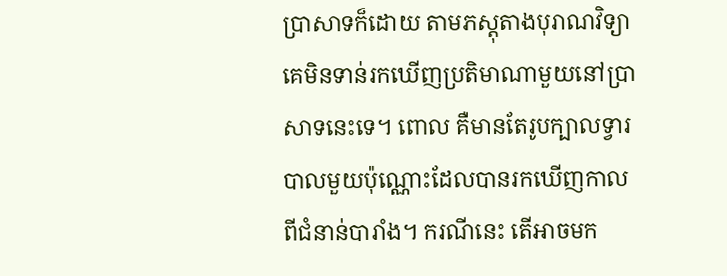ប្រាសាទក៏ដោយ តាមភស្តុតាងបុរាណវិទ្យា គេមិនទាន់រកឃើញប្រតិមាណាមួយនៅប្រាសាទនេះទេ។ ពោល គឺមានតែរូបក្បាលទ្វារបាលមួយប៉ុណ្ណោះដែលបានរកឃើញកាលពីជំនាន់បារាំង។ ករណីនេះ តើអាចមក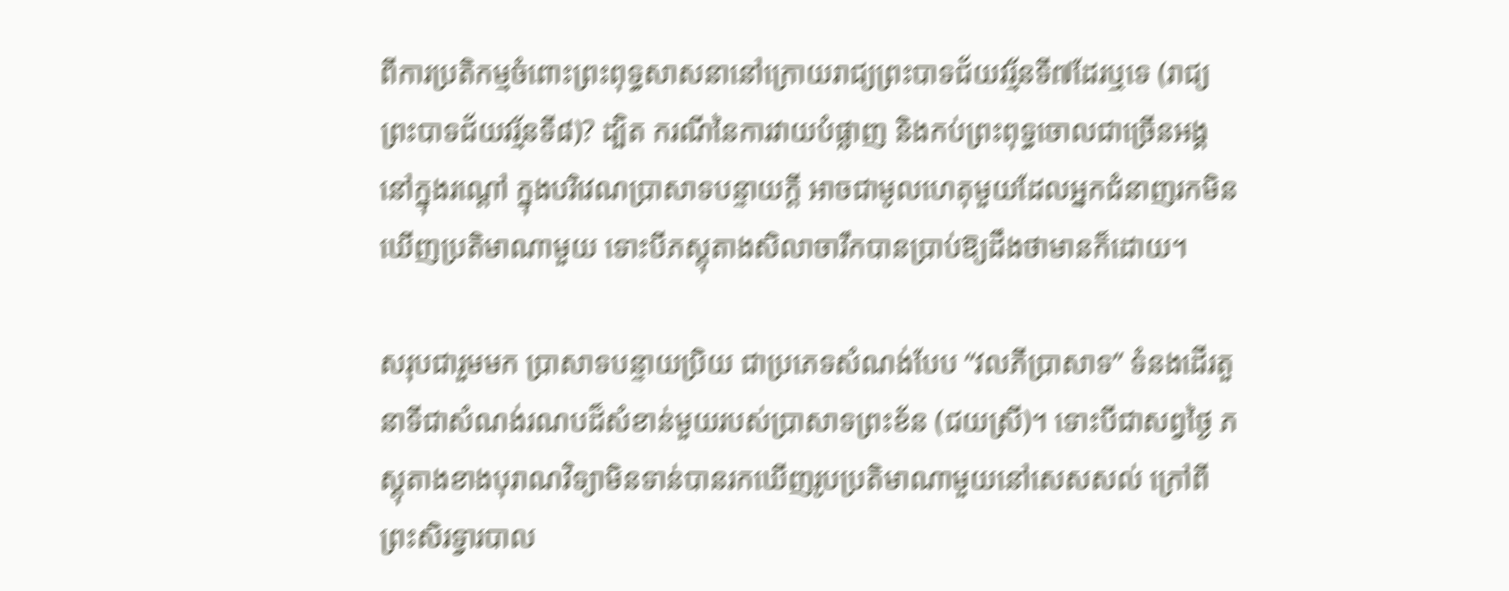ពីការប្រតិកម្មចំពោះព្រះពុទ្ធសាសនានៅក្រោយរាជ្យព្រះបាទជ័យវរ្ម័នទី៧ដែរឬទេ (រាជ្យព្រះបាទជ័យវរ្ម័នទី៨)? ដ្បិត ករណីនៃការវាយបំផ្លាញ និងកប់ព្រះពុទ្ធចោលជាច្រើនអង្គនៅក្នុងរណ្តៅ ក្នុងបរិវេណប្រាសាទបន្ទាយក្តី អាចជាមូលហេតុមួយដែលអ្នកជំនាញរកមិនឃើញប្រតិមាណាមួយ ទោះបីភស្តុតាងសិលាចារឹកបានប្រាប់ឱ្យដឹងថាមានក៏ដោយ។

សរុបជារួមមក ប្រាសាទបន្ទាយប្រិយ ជាប្រភេទសំណង់បែប “វលភីប្រាសាទ” ទំនងដើរតួនាទីជាសំណង់រណបដ៏សំខាន់មួយរបស់ប្រាសាទព្រះខ័ន (ជយស្រី)។ ទោះបីជាសព្វថ្ងៃ ភស្តុតាងខាងបុរាណវិទ្យាមិនទាន់បានរកឃើញរូបប្រតិមាណាមួយនៅសេសសល់ ក្រៅពីព្រះសិរទ្វារបាល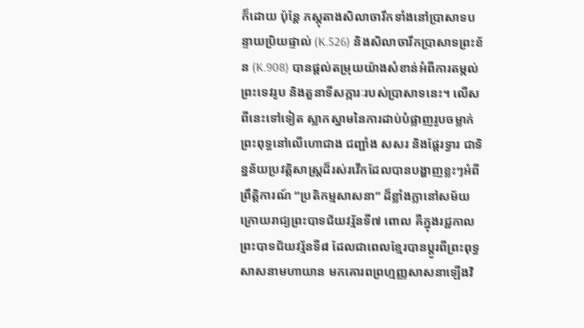ក៏ដោយ ប៉ុន្តែ ភស្តុតាងសិលាចារឹកទាំងនៅប្រាសាទបន្ទាយប្រិយផ្ទាល់ (K.526) និងសិលាចារឹកប្រាសាទព្រះខ័ន (K.908) បានផ្តល់តម្រុយយ៉ាងសំខាន់អំពីការតម្កល់ព្រះទេវរូប និងតួនាទីសក្ការៈរបស់ប្រាសាទនេះ។ លើសពីនេះទៅទៀត ស្លាកស្នាមនៃការដាប់បំផ្លាញរូបចម្លាក់ព្រះពុទ្ធនៅលើហោជាង ជញ្ជាំង សសរ និងផ្តែរទ្វារ ជាទិន្នន័យប្រវត្តិសាស្ត្រដ៏រស់រវើកដែលបានបង្ហាញខ្លះៗអំពីព្រឹត្តិការណ៍ “ប្រតិកម្មសាសនា” ដ៏ខ្លាំងក្លានៅសម័យក្រោយរាជ្យព្រះបាទជ័យវរ្ម័នទី៧ ពោល គឺក្នុងរជ្ជកាលព្រះបាទជ័យវរ្ម័នទី៨ ដែលជាពេលខ្មែរបានប្តូរពីព្រះពុទ្ធសាសនាមហាយាន មកគោរពព្រហ្មញ្ញសាសនាឡើងវិ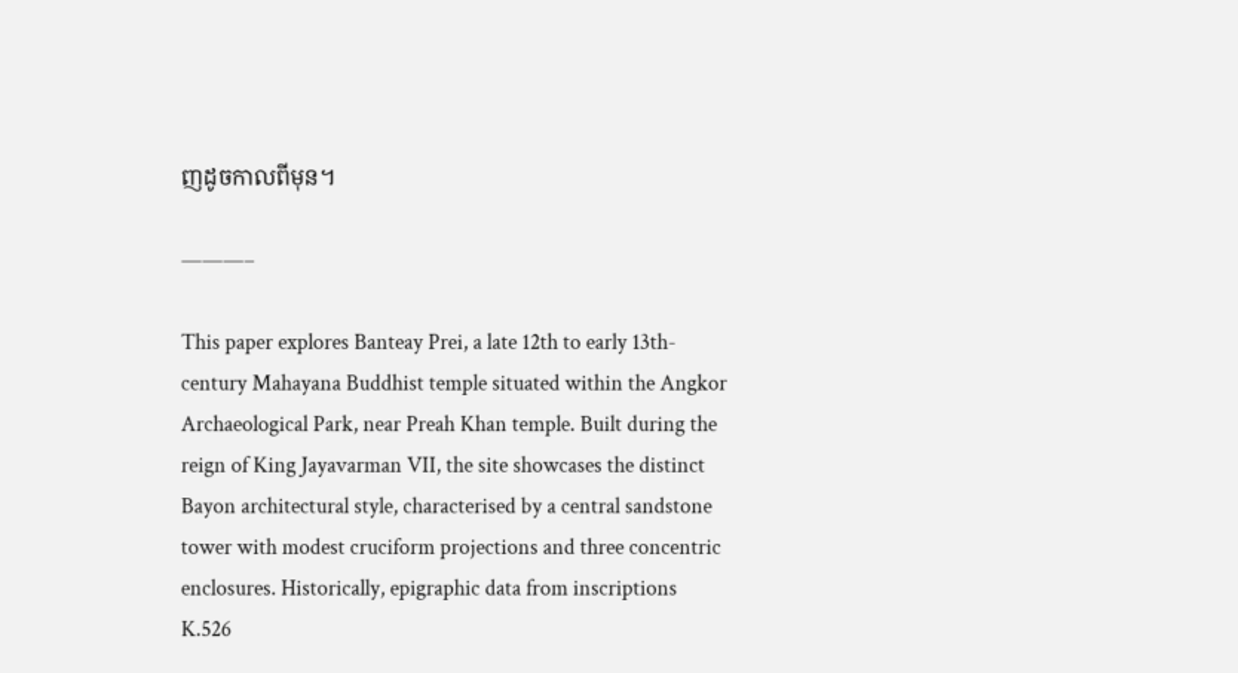ញដូចកាលពីមុន។

———–

This paper explores Banteay Prei, a late 12th to early 13th-century Mahayana Buddhist temple situated within the Angkor Archaeological Park, near Preah Khan temple. Built during the reign of King Jayavarman VII, the site showcases the distinct Bayon architectural style, characterised by a central sandstone tower with modest cruciform projections and three concentric enclosures. Historically, epigraphic data from inscriptions K.526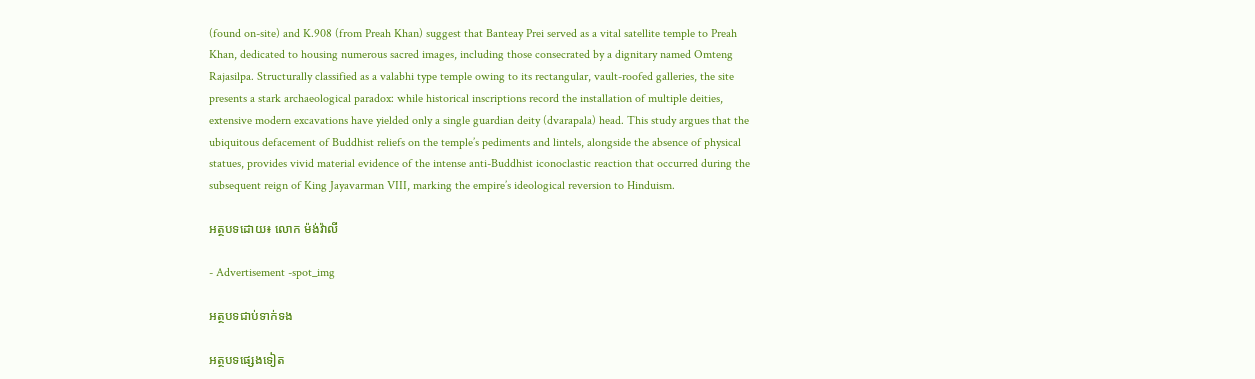(found on-site) and K.908 (from Preah Khan) suggest that Banteay Prei served as a vital satellite temple to Preah Khan, dedicated to housing numerous sacred images, including those consecrated by a dignitary named Omteng Rajasilpa. Structurally classified as a valabhi type temple owing to its rectangular, vault-roofed galleries, the site presents a stark archaeological paradox: while historical inscriptions record the installation of multiple deities, extensive modern excavations have yielded only a single guardian deity (dvarapala) head. This study argues that the ubiquitous defacement of Buddhist reliefs on the temple’s pediments and lintels, alongside the absence of physical statues, provides vivid material evidence of the intense anti-Buddhist iconoclastic reaction that occurred during the subsequent reign of King Jayavarman VIII, marking the empire’s ideological reversion to Hinduism.

អត្ថបទដោយ៖ លោក ម៉ង់វ៉ាលី

- Advertisement -spot_img

អត្ថបទជាប់ទាក់ទង

អត្ថបទផ្សេងទៀត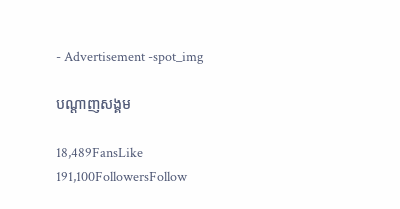- Advertisement -spot_img

បណ្ដាញសង្គម

18,489FansLike
191,100FollowersFollow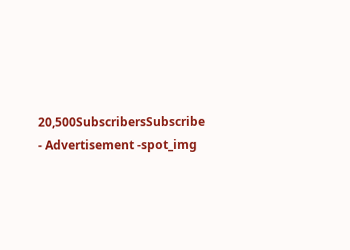20,500SubscribersSubscribe
- Advertisement -spot_img